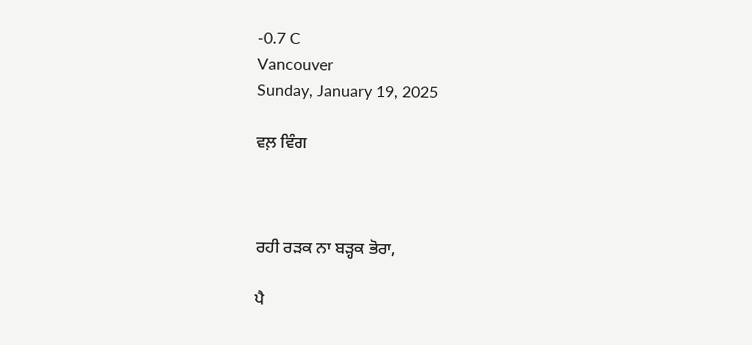-0.7 C
Vancouver
Sunday, January 19, 2025

ਵਲ਼ ਵਿੰਗ



ਰਹੀ ਰੜਕ ਨਾ ਬੜ੍ਹਕ ਭੋਰਾ,

ਪੈ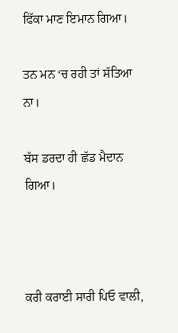ਫਿੱਕਾ ਮਾਣ ਇਮਾਨ ਗਿਆ।

ਤਨ ਮਨ ‘ਚ ਰਹੀ ਤਾਂ ਸੱਤਿਆ ਨਾ।

ਬੱਸ ਡਰਦਾ ਹੀ ਛੱਡ ਮੈਦਾਨ ਗਿਆ।



ਕਰੀ ਕਰਾਈ ਸਾਰੀ ਪਿਓ ਵਾਲੀ,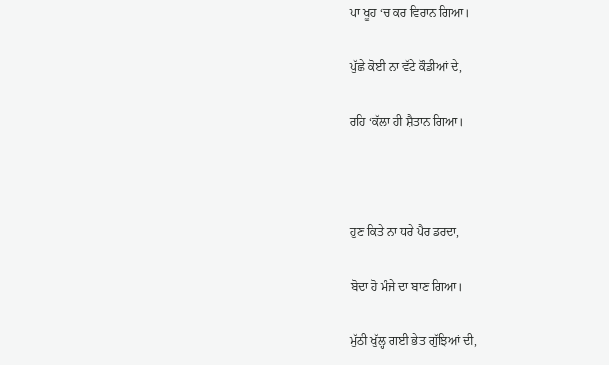ਪਾ ਖੂਹ ‘ਚ ਕਰ ਵਿਰਾਨ ਗਿਆ।

ਪੁੱਛੇ ਕੋਈ ਨਾ ਵੱਟੇ ਕੌਡੀਆਂ ਦੇ,

ਰਹਿ ‘ਕੱਲਾ ਹੀ ਸ਼ੈਤਾਨ ਗਿਆ।



ਹੁਣ ਕਿਤੇ ਨਾ ਧਰੇ ਪੈਰ ਡਰਦਾ,

ਬੋਦਾ ਹੋ ਮੰਜੇ ਦਾ ਬਾਣ ਗਿਆ।

ਮੁੱਠੀ ਖੁੱਲ੍ਹ ਗਈ ਭੇਤ ਗੁੱਝਿਆਂ ਦੀ,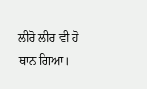ਲੀਰੋ ਲੀਰ ਵੀ ਹੋ ਥਾਨ ਗਿਆ।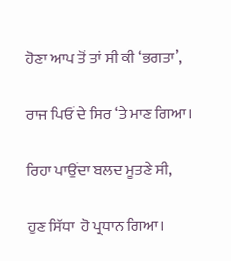ਹੋਣਾ ਆਪ ਤੋਂ ਤਾਂ ਸੀ ਕੀ ‘ਭਗਤਾ’,

ਰਾਜ ਪਿਓਂ ਦੇ ਸਿਰ ‘ਤੇ ਮਾਣ ਗਿਆ।

ਰਿਹਾ ਪਾਉਂਦਾ ਬਲਦ ਮੂਤਣੇ ਸੀ,

ਹੁਣ ਸਿੱਧਾ  ਹੋ ਪ੍ਰਧਾਨ ਗਿਆ।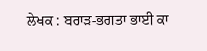ਲੇਖਕ : ਬਰਾੜ-ਭਗਤਾ ਭਾਈ ਕਾ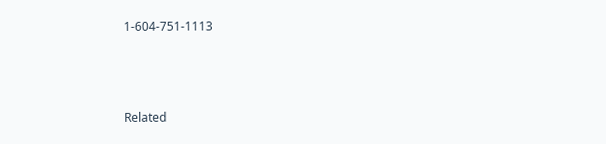1-604-751-1113



Related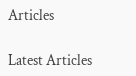Articles

Latest Articles